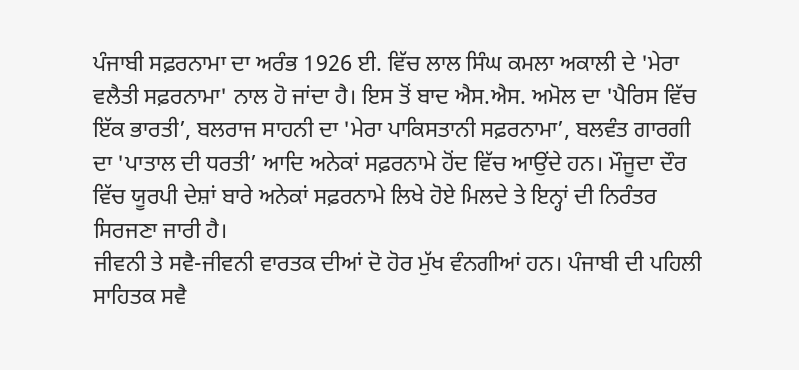ਪੰਜਾਬੀ ਸਫ਼ਰਨਾਮਾ ਦਾ ਅਰੰਭ 1926 ਈ. ਵਿੱਚ ਲਾਲ ਸਿੰਘ ਕਮਲਾ ਅਕਾਲੀ ਦੇ 'ਮੇਰਾ ਵਲੈਤੀ ਸਫ਼ਰਨਾਮਾ' ਨਾਲ ਹੋ ਜਾਂਦਾ ਹੈ। ਇਸ ਤੋਂ ਬਾਦ ਐਸ.ਐਸ. ਅਮੋਲ ਦਾ 'ਪੈਰਿਸ ਵਿੱਚ ਇੱਕ ਭਾਰਤੀ’, ਬਲਰਾਜ ਸਾਹਨੀ ਦਾ 'ਮੇਰਾ ਪਾਕਿਸਤਾਨੀ ਸਫ਼ਰਨਾਮਾ’, ਬਲਵੰਤ ਗਾਰਗੀ ਦਾ 'ਪਾਤਾਲ ਦੀ ਧਰਤੀ’ ਆਦਿ ਅਨੇਕਾਂ ਸਫ਼ਰਨਾਮੇ ਹੋਂਦ ਵਿੱਚ ਆਉਂਦੇ ਹਨ। ਮੌਜੂਦਾ ਦੌਰ ਵਿੱਚ ਯੂਰਪੀ ਦੇਸ਼ਾਂ ਬਾਰੇ ਅਨੇਕਾਂ ਸਫ਼ਰਨਾਮੇ ਲਿਖੇ ਹੋਏ ਮਿਲਦੇ ਤੇ ਇਨ੍ਹਾਂ ਦੀ ਨਿਰੰਤਰ ਸਿਰਜਣਾ ਜਾਰੀ ਹੈ।
ਜੀਵਨੀ ਤੇ ਸਵੈ-ਜੀਵਨੀ ਵਾਰਤਕ ਦੀਆਂ ਦੋ ਹੋਰ ਮੁੱਖ ਵੰਨਗੀਆਂ ਹਨ। ਪੰਜਾਬੀ ਦੀ ਪਹਿਲੀ ਸਾਹਿਤਕ ਸਵੈ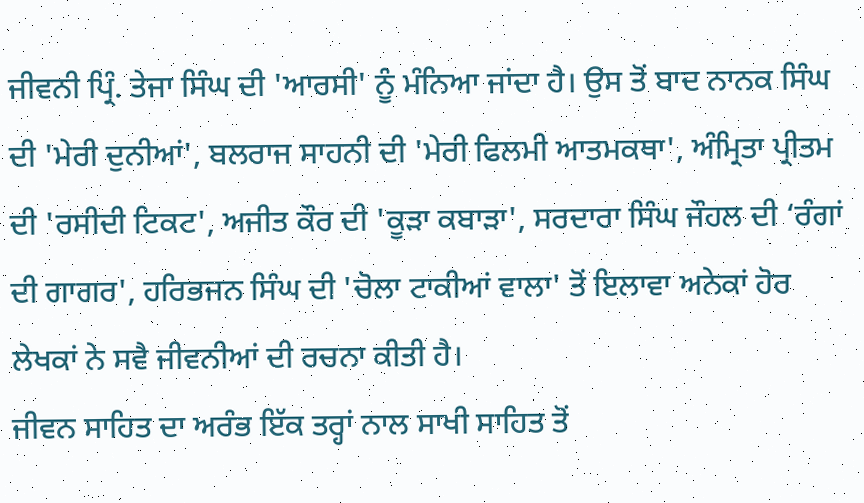ਜੀਵਨੀ ਪ੍ਰਿੰ. ਤੇਜਾ ਸਿੰਘ ਦੀ 'ਆਰਸੀ' ਨੂੰ ਮੰਨਿਆ ਜਾਂਦਾ ਹੈ। ਉਸ ਤੋਂ ਬਾਦ ਨਾਨਕ ਸਿੰਘ ਦੀ 'ਮੇਰੀ ਦੁਨੀਆਂ', ਬਲਰਾਜ ਸਾਹਨੀ ਦੀ 'ਮੇਰੀ ਫਿਲਮੀ ਆਤਮਕਥਾ', ਅੰਮ੍ਰਿਤਾ ਪ੍ਰੀਤਮ ਦੀ 'ਰਸੀਦੀ ਟਿਕਟ', ਅਜੀਤ ਕੌਰ ਦੀ 'ਕੂੜਾ ਕਬਾੜਾ', ਸਰਦਾਰਾ ਸਿੰਘ ਜੌਹਲ ਦੀ ‘ਰੰਗਾਂ ਦੀ ਗਾਗਰ', ਹਰਿਭਜਨ ਸਿੰਘ ਦੀ 'ਚੋਲਾ ਟਾਕੀਆਂ ਵਾਲਾ' ਤੋਂ ਇਲਾਵਾ ਅਨੇਕਾਂ ਹੋਰ ਲੇਖਕਾਂ ਨੇ ਸਵੈ ਜੀਵਨੀਆਂ ਦੀ ਰਚਨਾ ਕੀਤੀ ਹੈ।
ਜੀਵਨ ਸਾਹਿਤ ਦਾ ਅਰੰਭ ਇੱਕ ਤਰ੍ਹਾਂ ਨਾਲ ਸਾਖੀ ਸਾਹਿਤ ਤੋਂ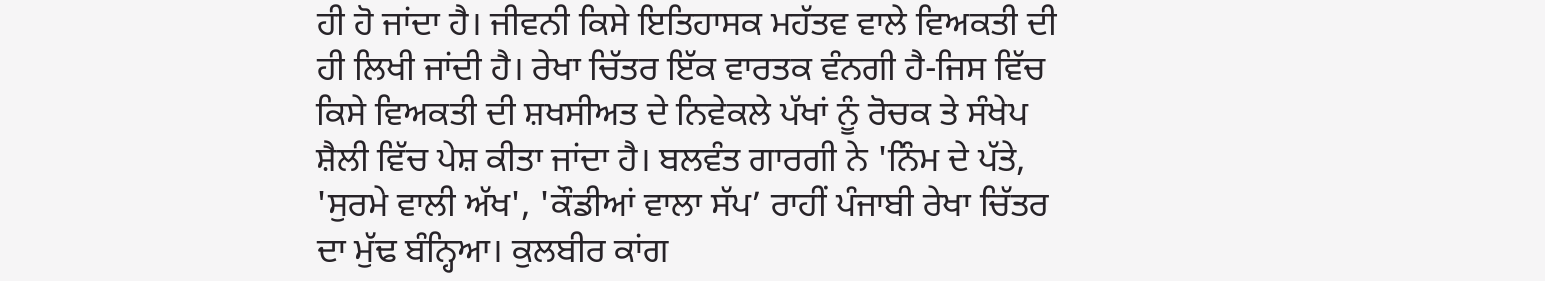ਹੀ ਹੋ ਜਾਂਦਾ ਹੈ। ਜੀਵਨੀ ਕਿਸੇ ਇਤਿਹਾਸਕ ਮਹੱਤਵ ਵਾਲੇ ਵਿਅਕਤੀ ਦੀ ਹੀ ਲਿਖੀ ਜਾਂਦੀ ਹੈ। ਰੇਖਾ ਚਿੱਤਰ ਇੱਕ ਵਾਰਤਕ ਵੰਨਗੀ ਹੈ-ਜਿਸ ਵਿੱਚ ਕਿਸੇ ਵਿਅਕਤੀ ਦੀ ਸ਼ਖਸੀਅਤ ਦੇ ਨਿਵੇਕਲੇ ਪੱਖਾਂ ਨੂੰ ਰੋਚਕ ਤੇ ਸੰਖੇਪ ਸ਼ੈਲੀ ਵਿੱਚ ਪੇਸ਼ ਕੀਤਾ ਜਾਂਦਾ ਹੈ। ਬਲਵੰਤ ਗਾਰਗੀ ਨੇ 'ਨਿੰਮ ਦੇ ਪੱਤੇ, 'ਸੁਰਮੇ ਵਾਲੀ ਅੱਖ', 'ਕੌਡੀਆਂ ਵਾਲਾ ਸੱਪ’ ਰਾਹੀਂ ਪੰਜਾਬੀ ਰੇਖਾ ਚਿੱਤਰ ਦਾ ਮੁੱਢ ਬੰਨ੍ਹਿਆ। ਕੁਲਬੀਰ ਕਾਂਗ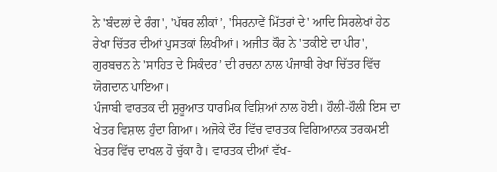ਨੇ 'ਬੰਦਲਾਂ ਦੇ ਰੰਗ', 'ਪੱਥਰ ਲੀਕਾਂ’, 'ਸਿਰਨਾਵੇਂ ਮਿੱਤਰਾਂ ਦੇ' ਆਦਿ ਸਿਰਲੇਖਾਂ ਹੇਠ ਰੇਖਾ ਚਿੱਤਰ ਦੀਆਂ ਪੁਸਤਕਾਂ ਲਿਖੀਆਂ। ਅਜੀਤ ਕੌਰ ਨੇ 'ਤਕੀਏ ਦਾ ਪੀਰ', ਗੁਰਬਚਨ ਨੇ 'ਸਾਹਿਤ ਦੇ ਸਿਕੰਦਰ’ ਦੀ ਰਚਨਾ ਨਾਲ ਪੰਜਾਬੀ ਰੇਖਾ ਚਿੱਤਰ ਵਿੱਚ ਯੋਗਦਾਨ ਪਾਇਆ।
ਪੰਜਾਬੀ ਵਾਰਤਕ ਦੀ ਸ਼ੁਰੂਆਤ ਧਾਰਮਿਕ ਵਿਸ਼ਿਆਂ ਨਾਲ ਹੋਈ। ਹੌਲੀ-ਹੌਲੀ ਇਸ ਦਾ ਖੇਤਰ ਵਿਸ਼ਾਲ ਹੁੰਦਾ ਗਿਆ। ਅਜੋਕੇ ਦੌਰ ਵਿੱਚ ਵਾਰਤਕ ਵਿਗਿਆਨਕ ਤਰਕਮਈ ਖੇਤਰ ਵਿੱਚ ਦਾਖਲ ਹੋ ਚੁੱਕਾ ਹੈ। ਵਾਰਤਕ ਦੀਆਂ ਵੱਖ-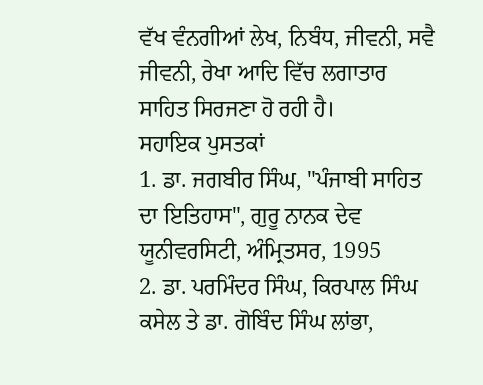ਵੱਖ ਵੰਨਗੀਆਂ ਲੇਖ, ਨਿਬੰਧ, ਜੀਵਨੀ, ਸਵੈ ਜੀਵਨੀ, ਰੇਖਾ ਆਦਿ ਵਿੱਚ ਲਗਾਤਾਰ ਸਾਹਿਤ ਸਿਰਜਣਾ ਹੋ ਰਹੀ ਹੈ।
ਸਹਾਇਕ ਪੁਸਤਕਾਂ
1. ਡਾ. ਜਗਬੀਰ ਸਿੰਘ, "ਪੰਜਾਬੀ ਸਾਹਿਤ ਦਾ ਇਤਿਹਾਸ", ਗੁਰੂ ਨਾਨਕ ਦੇਵ ਯੂਨੀਵਰਸਿਟੀ, ਅੰਮ੍ਰਿਤਸਰ, 1995
2. ਡਾ. ਪਰਮਿੰਦਰ ਸਿੰਘ, ਕਿਰਪਾਲ ਸਿੰਘ ਕਸੇਲ ਤੇ ਡਾ. ਗੋਬਿੰਦ ਸਿੰਘ ਲਾਂਭਾ,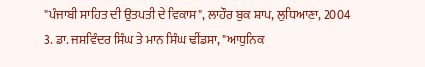"ਪੰਜਾਬੀ ਸਾਹਿਤ ਦੀ ਉਤਪਤੀ ਦੇ ਵਿਕਾਸ", ਲਾਹੌਰ ਬੁਕ ਸ਼ਾਪ, ਲੁਧਿਆਣਾ, 2004
3. ਡਾ. ਜਸਵਿੰਦਰ ਸਿੰਘ ਤੇ ਮਾਨ ਸਿੰਘ ਢੀਂਡਸਾ, "ਆਧੁਨਿਕ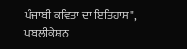ਪੰਜਾਬੀ ਕਵਿਤਾ ਦਾ ਇਤਿਹਾਸ", ਪਬਲੀਕੇਸ਼ਨ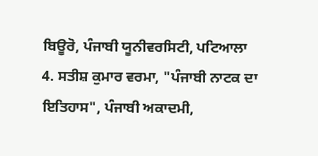ਬਿਊਰੋ, ਪੰਜਾਬੀ ਯੂਨੀਵਰਸਿਟੀ, ਪਟਿਆਲਾ
4. ਸਤੀਸ਼ ਕੁਮਾਰ ਵਰਮਾ, "ਪੰਜਾਬੀ ਨਾਟਕ ਦਾ ਇਤਿਹਾਸ", ਪੰਜਾਬੀ ਅਕਾਦਮੀ,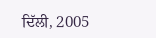ਦਿੱਲੀ, 2005